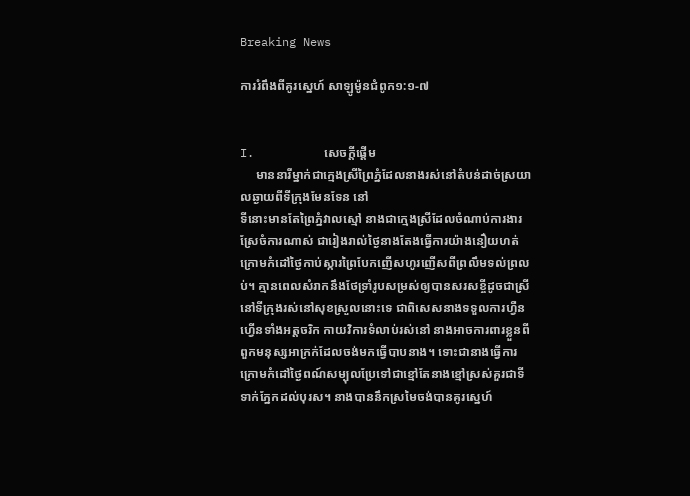Breaking News

ការរំពឹងពីគូរស្នេហ៍ សាឡូម៉ូនជំពូក១:១-៧


I.          សេចក្ដីផ្ដើម
     មាននារីម្នាក់ជាក្មេងស្រីព្រៃភ្នំដែលនាងរស់នៅតំបន់ដាច់ស្រយាលឆ្ងាយពីទីក្រុងមែនទែន នៅ
ទីនោះមានតែព្រៃភ្នំវាលស្មៅ នាងជាក្មេងស្រីដែលចំណាប់ការងារស្រែចំការណាស់ ជារៀងរាល់ថ្ងៃនាងតែងធ្វើការយ៉ាងនឿយហត់ក្រោមកំដៅថ្ងៃកាប់ស្ការព្រៃបែកញើសហូរញើសពីព្រលឹមទល់ព្រលប់។ គ្មានពេលសំរាកនឹងថែទ្រាំរូបសម្រស់ឲ្យបានសរសខ្ចីដូចជាស្រីនៅទីក្រុងរស់នៅសុខស្រួលនោះទេ ជាពិសេសនាងទទួលការហ្វឺនហ្វើនទាំងអត្តចរិក កាយវិការទំលាប់រស់នៅ នាងអាចការពារខ្លួនពីពួកមនុស្សអាក្រក់ដែលចង់មកធ្វើបាបនាង។ ទោះជានាងធ្វើការក្រោមកំដៅថ្ងៃពណ៍សម្បុលប្រែទៅជាខ្មៅតែនាងខ្មៅស្រស់គួរជាទីទាក់ភ្នែកដល់បុរស។ នាងបាននឹកស្រមៃចង់បានគូរស្នេហ៍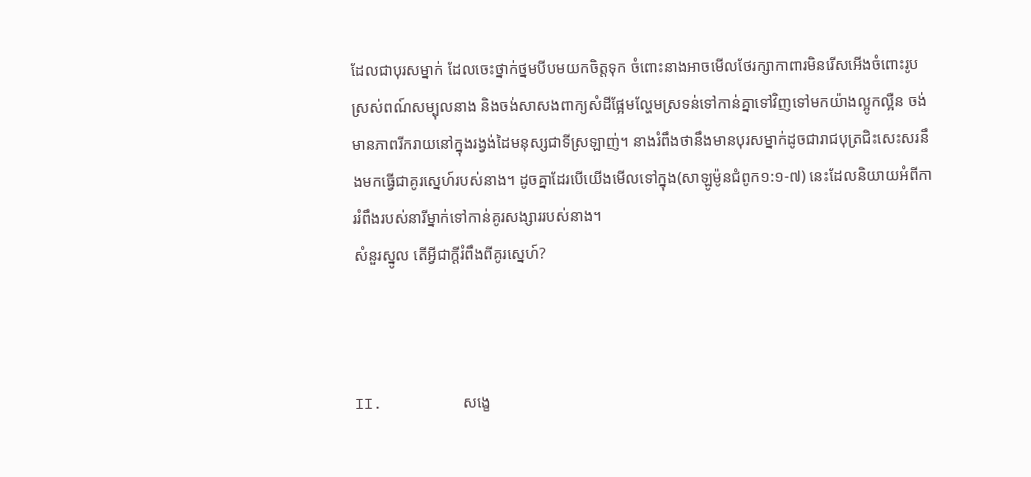ដែលជាបុរសម្នាក់ ដែលចេះថ្នាក់ថ្នមបីបមយកចិត្តទុក ចំពោះនាងអាចមើលថែរក្សាកាពារមិនរើសអើងចំពោះរូបស្រស់ពណ៍សម្បុលនាង និងចង់សាសងពាក្យសំដីផ្អែមល្ហែមស្រទន់ទៅកាន់គ្នាទៅវិញទៅមកយ៉ាងល្អូកល្អឺន ចង់មានភាពរីករាយនៅក្នុងរង្វង់ដៃមនុស្សជាទីស្រឡាញ់។ នាងរំពឹងថានឹងមានបុរសម្នាក់ដូចជារាជបុត្រជិះសេះសរនឹងមកធ្វើជាគូរស្នេហ៍របស់នាង។ ដូចគ្នាដែរបើយើងមើលទៅក្នុង(សាឡូម៉ូនជំពូក១:១-៧) នេះដែលនិយាយអំពីការរំពឹងរបស់នារីម្នាក់ទៅកាន់គូរសង្សាររបស់នាង។
សំនួរស្នូល តើអ្វីជាក្ដីរំពឹងពីគូរស្នេហ៍?



II.         សង្ខេ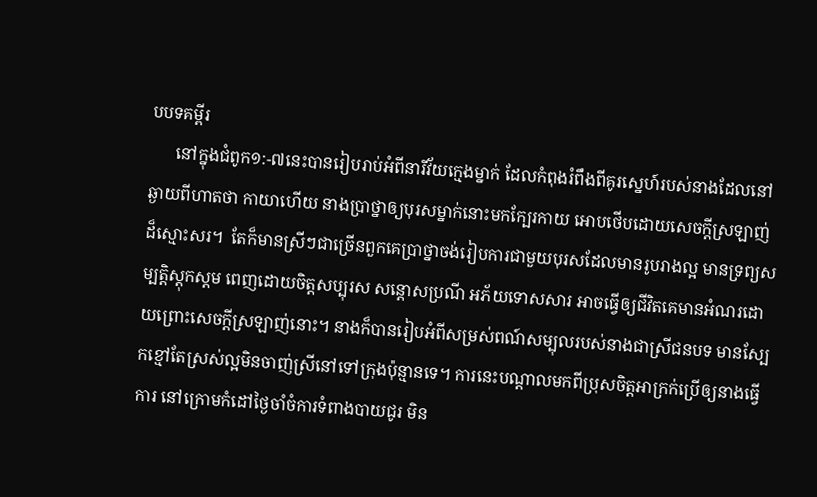បបទគម្ពីរ
      នៅក្នុងជំពូក១:-៧នេះបានរៀបរាប់អំពីនារីវ័យក្មេងម្នាក់ ដែលកំពុងរំពឹងពីគូរស្នេហ៍របស់នាងដែលនៅឆ្ងាយពីហាតថា កាយាហើយ នាងប្រាថ្នាឲ្យបុរសម្នាក់នោះមកក្បែរកាយ អោបថើបដោយសេចក្ដីស្រឡាញ់ដ៏ស្មោះសរ។  តែក៏មានស្រីៗជាច្រើនពួកគេប្រាថ្នាចង់រៀបការជាមួយបុរសដែលមានរូបរាងល្អ មានទ្រព្យសម្បត្តិស្ដុកស្ដម ពេញដោយចិត្តសប្បុរស សន្ដោសប្រណី អភ័យទោសសារ អាចធ្វើឲ្យជីវិតគេមានអំណរដោយព្រោះសេចក្ដីស្រឡាញ់នោះ។ នាងក៏បានរៀបអំពីសម្រស់ពណ៍សម្បុលរបស់នាងជាស្រីជនបទ មានស្បែកខ្មៅតែស្រស់ល្អមិនចាញ់ស្រីនៅទៅក្រុងប៉ុន្មានទេ។ ការនេះបណ្ដាលមកពីប្រុសចិត្តអាក្រក់ប្រើឲ្យនាងធ្វើការ នៅក្រោមកំដៅថ្ងៃចាំចំការទំពាងបាយជូរ មិន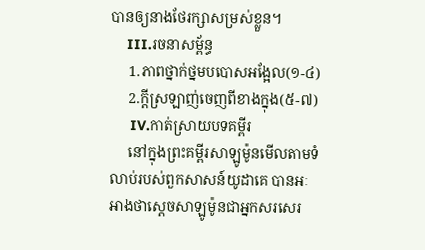បានឲ្យនាងថែរក្សាសម្រស់ខ្លួន។
    III.រចនាសម្ព័ន្ធ
     1.ភាពថ្នាក់ថ្នមបបោសអង្អែល(១-៤)
     2.ក្ដីស្រឡាញ់ចេញពីខាងក្នុង(៥-៧)
     IV.កាត់ស្រាយបទគម្ពីរ
     នៅក្នុងព្រះគម្ពីរសាឡូម៉ូនមើលតាមទំលាប់របស់ពួកសាសន៍យូដាគេ បានអៈអាងថាស្ដេចសាឡូម៉ូនជាអ្នកសរសេរ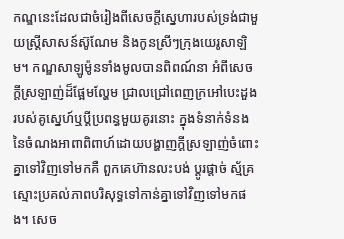កណ្ឌនេះដែលជាចំរៀងពីសេចក្ដីស្នេហារបស់ទ្រង់ជាមួយស្រ្ដីសាសន៍ស៊ូណែម និងកូនស្រីៗក្រុងយេរូសាឡិម។ កណ្ឌសាឡូម៉ូនទាំងមូលបានពិពណ៍នា អំពីសេចក្ដីស្រឡាញ់ដ៏ផ្អែមល្ហែម ជ្រាលជ្រៅពេញក្រអៅបេះដួងរបស់គូស្នេហ៍ឬប្ដីប្រពន្ធមួយគូរនោះ ក្នុងទំនាក់ទំនងនៃចំណងអាពាពិពាហ៍ដោយបង្ហាញក្ដីស្រឡាញ់ចំពោះគ្នាទៅវិញទៅមកគឺ ពួកគេហ៊ានលះបង់ ប្ដូរផ្ដាច់ ស្ម័គ្រស្មោះប្រគល់ភាពបរិសុទ្ធទៅកាន់គ្នាទៅវិញទៅមកផង។ សេច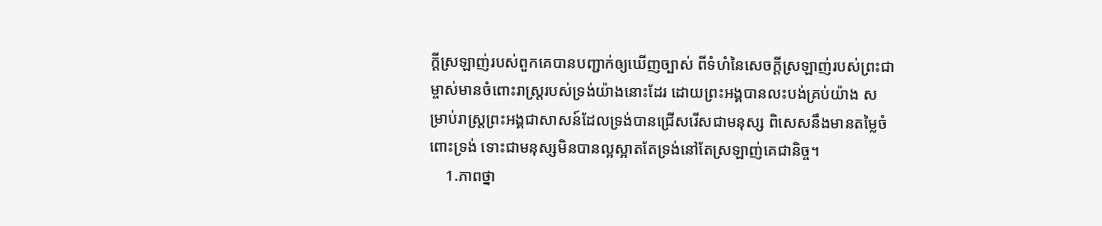ក្ដីស្រឡាញ់របស់ពួកគេបានបញ្ជាក់ឲ្យឃើញច្បាស់ ពីទំហំនៃសេចក្ដីស្រឡាញ់របស់ព្រះជាម្ចាស់មានចំពោះរាស្រ្តរបស់ទ្រង់យ៉ាងនោះដែរ ដោយព្រះអង្គបានលះបង់គ្រប់យ៉ាង សម្រាប់រាស្រ្តព្រះអង្គជាសាសន៍ដែលទ្រង់បានជ្រើសរើសជាមនុស្ស ពិសេសនឹងមានតម្លៃចំពោះទ្រង់ ទោះជាមនុស្សមិនបានល្អស្អាតតែទ្រង់នៅតែស្រឡាញ់គេជានិច្ច។
    1.ភាពថ្នា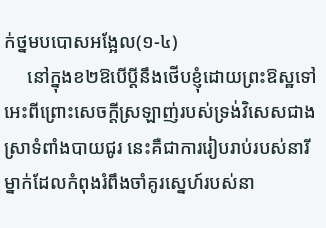ក់ថ្នមបបោសអង្អែល(១-៤)
     នៅក្នុងខ២ឱបើប្តីនឹងថើបខ្ញុំដោយព្រះឱស្ឋទៅអេះពីព្រោះសេចក្តីស្រឡាញ់របស់ទ្រង់វិសេសជាងស្រាទំពាំងបាយជូរ នេះគឺជាការរៀបរាប់របស់នារីម្នាក់ដែលកំពុងរំពឹងចាំគូរស្នេហ៍របស់នា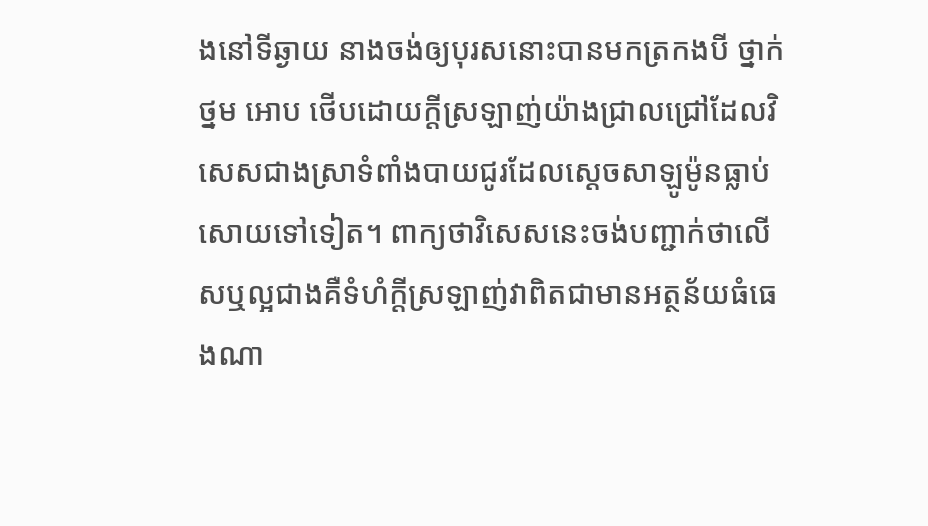ងនៅទីឆ្ងាយ នាងចង់ឲ្យបុរសនោះបានមកត្រកងបី ថ្នាក់ថ្នម អោប ថើបដោយក្ដីស្រឡាញ់យ៉ាងជ្រាលជ្រៅដែលវិសេសជាងស្រាទំពាំងបាយជូរដែលស្ដេចសាឡូម៉ូនធ្លាប់សោយទៅទៀត។ ពាក្យថាវិសេសនេះចង់បញ្ជាក់ថាលើសឬល្អជាងគឺទំហំក្ដីស្រឡាញ់វាពិតជាមានអត្ថន័យធំធេងណា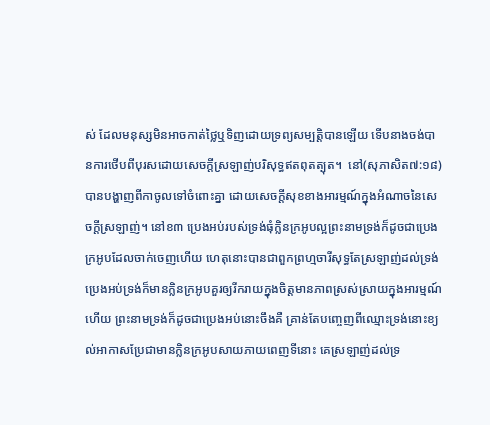ស់ ដែលមនុស្សមិនអាចកាត់ថ្លៃឬទិញដោយទ្រព្យសម្បត្តិបានឡើយ ទើបនាងចង់បានការថើបពីបុរសដោយសេចក្ដីស្រឡាញ់បរិសុទ្ធឥតពុតត្បុត។  នៅ(សុភាសិត៧:១៨)បានបង្ហាញពីកាចូលទៅចំពោះគ្នា ដោយសេចក្ដីសុខខាងអារម្មណ៍ក្នុងអំណាចនៃសេចក្ដីស្រឡាញ់។ នៅខ៣ ប្រេងអប់របស់ទ្រង់ធុំក្លិនក្រអូបល្អព្រះនាមទ្រង់ក៏ដូចជាប្រេងក្រអូបដែលចាក់ចេញហើយ ហេតុនោះបានជាពួកព្រហ្មចារីសុទ្ធតែស្រឡាញ់ដល់ទ្រង់ ប្រេងអប់ទ្រង់ក៏មានក្លិនក្រអូបគួរឲ្យរីករាយក្នុងចិត្តមានភាពស្រស់ស្រាយក្នុងអារម្មណ៍ហើយ ព្រះនាមទ្រង់ក៏ដូចជាប្រេងអប់នោះចឹងគឺ គ្រាន់តែបញ្ចេញពីឈ្មោះទ្រង់នោះខ្យល់អាកាសប្រែជាមានក្លិនក្រអូបសាយភាយពេញទីនោះ គេស្រឡាញ់ដល់ទ្រ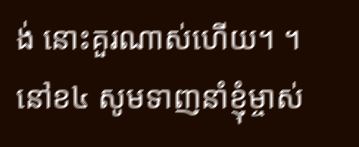ង់ នោះគួរណាស់ហើយ។ ។ នៅខ៤ សូមទាញនាំខ្ញុំម្ចាស់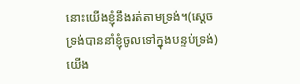នោះយើងខ្ញុំនឹងរត់តាមទ្រង់។(ស្តេចទ្រង់បាននាំខ្ញុំចូលទៅក្នុងបន្ទប់ទ្រង់)យើង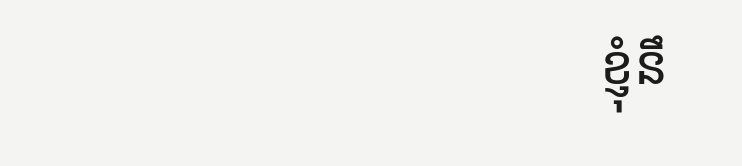ខ្ញុំនឹ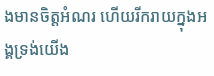ងមានចិត្តអំណរ ហើយរីករាយក្នុងអង្គទ្រង់យើង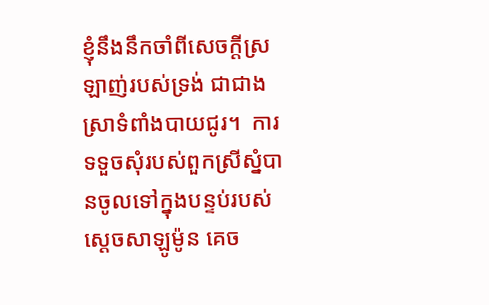ខ្ញុំនឹងនឹកចាំពីសេចក្តីស្រឡាញ់របស់ទ្រង់ ជាជាងស្រាទំពាំងបាយជូរ។  ការទទួចសុំរបស់ពួកស្រីស្នំបានចូលទៅក្នុងបន្ទប់របស់ស្ដេចសាឡូម៉ូន គេច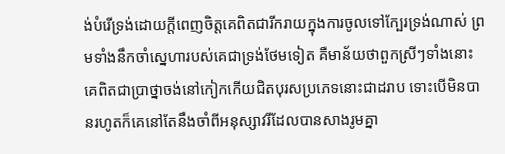ង់បំរើទ្រង់ដោយក្ដីពេញចិត្តគេពិតជារីករាយក្នុងការចូលទៅក្បែរទ្រង់ណាស់ ព្រមទាំងនឹកចាំស្នេហារបស់គេជាទ្រង់ថែមទៀត គឺមាន័យថាពួកស្រីៗទាំងនោះគេពិតជាប្រាថ្នាចង់នៅកៀកកើយជិតបុរសប្រភេទនោះជាដរាប ទោះបើមិនបានរហូតក៏គេនៅតែនឹងចាំពីអនុស្សាវរីដែលបានសាងរូមគ្នា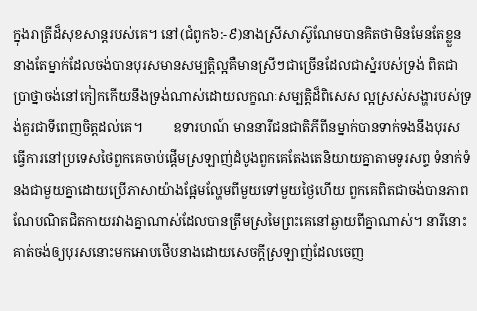ក្នុងរាត្រីដ៏សុខសាន្ដរបស់គេ។ នៅ(ជំពូក៦:-៩)នាងស្រីសាស៊ូណែមបានគិតថាមិនមែនតែខ្លួននាងតែម្នាក់ដែលចង់បានបុរសមានសម្បតិ្តល្អគឺមានស្រីៗជាច្រើនដែលជាស្នំរបស់ទ្រង់ ពិតជាប្រាថ្នាចង់នៅកៀកកើយនឹងទ្រង់ណាស់ដោយលក្ខណៈសម្បត្តិដ៏ពិសេស ល្អស្រស់សង្ហារបស់ទ្រង់គួរជាទីពេញចិត្តដល់គេ។         ឧទារហណ៍ មាននារីជនជាតិភីពីនម្នាក់បានទាក់ទងនឹងបុរសធ្វើការនៅប្រទេសថៃពួកគេចាប់ផ្ដើមស្រឡាញ់ដំបូងពួកគេតែងតេនិយាយគ្នាតាមទូរសព្ទ ទំនាក់ទំនងជាមួយគ្នាដោយប្រើភាសាយ៉ាងផ្អែមល្ហែមពីមួយទៅមួយថ្ងៃហើយ ពួកគេពិតជាចង់បានភាពណែបណិតជិតកាយរវាងគ្នាណាស់ដែលបានត្រឹមស្រមៃព្រះគេនៅឆ្ងាយពីគ្នាណាស់។ នារីនោះគាត់ចង់ឲ្យបុរសនោះមកអោបថើបនាងដោយសេចក្ដីស្រឡាញ់ដែលចេញ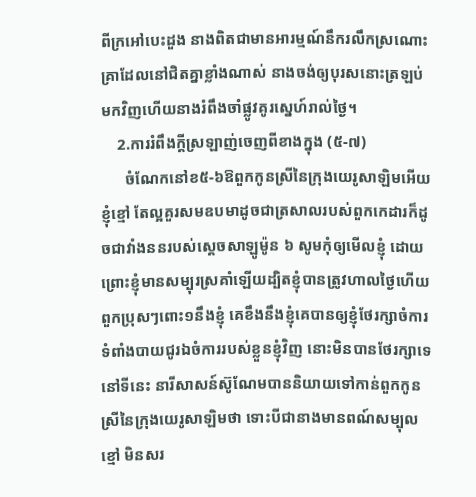ពីក្រអៅបេះដួង នាងពិតជាមានអារម្មណ៍នឹករលឹកស្រណោះគ្រាដែលនៅជិតគ្នាខ្លាំងណាស់ នាងចង់ឲ្យបុរសនោះត្រឡប់មកវិញហើយនាងរំពឹងចាំផ្លូវគូរស្នេហ៍រាល់ថ្ងៃ។
    2.ការរំពឹងក្ដីស្រឡាញ់ចេញពីខាងក្នុង (៥-៧)
      ចំណែកនៅខ៥-៦ឱពួកកូនស្រីនៃក្រុងយេរូសាឡិមអើយខ្ញុំខ្មៅ តែល្អគួរសមឧបមាដូចជាត្រសាលរបស់ពួកកេដារក៏ដូចជាវាំងននរបស់ស្តេចសាឡូម៉ូន ៦ សូមកុំឲ្យមើលខ្ញុំ ដោយព្រោះខ្ញុំមានសម្បុរស្រគាំឡើយដ្បិតខ្ញុំបានត្រូវហាលថ្ងៃហើយពួកប្រុសៗពោះ១នឹងខ្ញុំ គេខឹងនឹងខ្ញុំគេបានឲ្យខ្ញុំថែរក្សាចំការទំពាំងបាយជូរឯចំការរបស់ខ្លួនខ្ញុំវិញ នោះមិនបានថែរក្សាទេ នៅទីនេះ នារីសាសន៍ស៊ូណែមបាននិយាយទៅកាន់ពួកកូនស្រីនៃក្រុងយេរូសាឡិមថា ទោះបីជានាងមានពណ៍សម្បុលខ្មៅ មិនសរ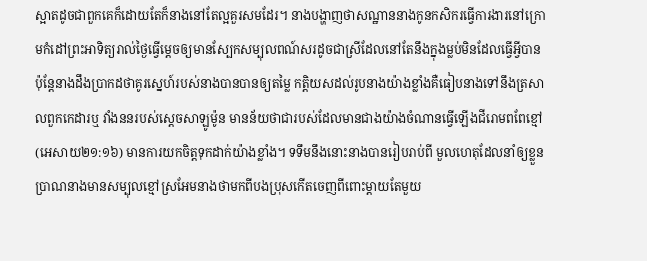ស្អាតដូចជាពួកគេក៏ដោយតែក៏នាងនៅតែល្អគួរសមដែរ។ នាងបង្ហាញថាសណ្ឋាននាងកូនកសិករធ្វើការងារនៅក្រោមកំដៅព្រះអាទិត្យរាល់ថ្ងៃធ្វើម្ដេចឲ្យមានស្បែកសម្បុលពណ៍សរដូចជាស្រីដែលនៅតែនឹងក្នុងម្លប់មិនដែលធ្វើអ្វីបាន ប៉ុន្តែនាងដឹងប្រាកដថាគូរស្នេហ៍របស់នាងបានបានឲ្យតម្លៃ កត្តិយសដល់រូបនាងយ៉ាងខ្លាំងគឺធៀបនាងទៅនឹងត្រសាលពួកកេដារឬ វាំងននរបស់ស្ដេចសាឡូម៉ូន មានន័យថាជារបស់ដែលមានជាងយ៉ាងចំណានធ្វើឡើងជីរោមពពែខ្មៅ(អេសាយ២១:១៦) មានការយកចិត្តទុកដាក់យ៉ាងខ្លាំង។ ទទឹមនឹងនោះនាងបានរៀបរាប់ពី មួលហេតុដែលនាំឲ្យខ្លួនប្រាណនាងមានសម្បុលខ្មៅស្រអែមនាងថាមកពីបងប្រុសកើតចេញពីពោះម្ដាយតែមួយ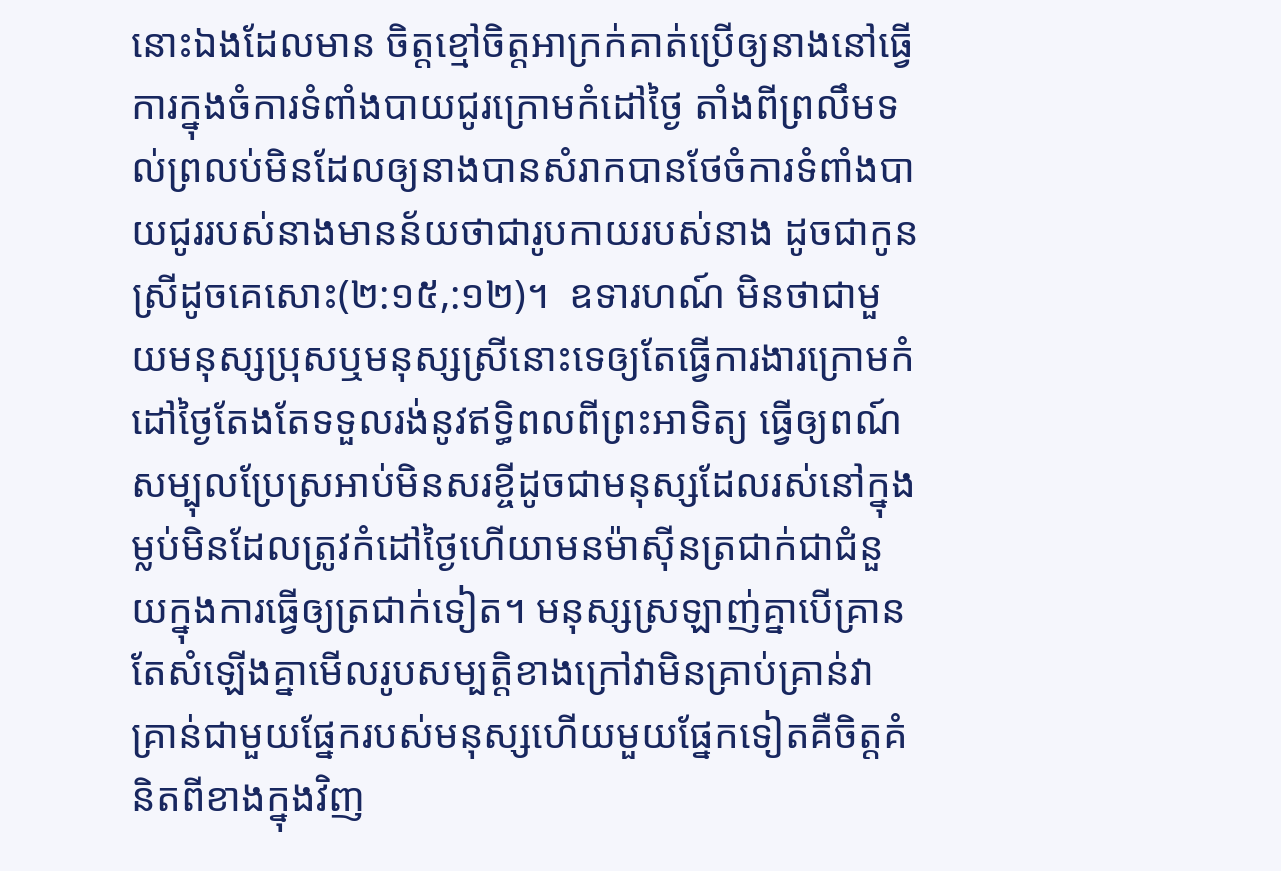នោះឯងដែលមាន ចិត្តខ្មៅចិត្តអាក្រក់គាត់ប្រើឲ្យនាងនៅធ្វើការក្នុងចំការទំពាំងបាយជូរក្រោមកំដៅថ្ងៃ តាំងពីព្រលឹមទល់ព្រលប់មិនដែលឲ្យនាងបានសំរាកបានថែចំការទំពាំងបាយជូររបស់នាងមានន័យថាជារូបកាយរបស់នាង ដូចជាកូនស្រីដូចគេសោះ(២:១៥,:១២)។  ឧទារហណ៍ មិនថាជាមួយមនុស្សប្រុសឬមនុស្សស្រីនោះទេឲ្យតែធ្វើការងារក្រោមកំដៅថ្ងៃតែងតែទទួលរង់នូវឥទ្ធិពលពីព្រះអាទិត្យ ធ្វើឲ្យពណ៍សម្បុលប្រែស្រអាប់មិនសរខ្ចីដូចជាមនុស្សដែលរស់នៅក្នុងម្លប់មិនដែលត្រូវកំដៅថ្ងៃហើយាមនម៉ាស៊ីនត្រជាក់ជាជំនួយក្នុងការធ្វើឲ្យត្រជាក់ទៀត។ មនុស្សស្រឡាញ់គ្នាបើគ្រានតែសំឡើងគ្នាមើលរូបសម្បត្តិខាងក្រៅវាមិនគ្រាប់គ្រាន់វាគ្រាន់ជាមួយផ្នែករបស់មនុស្សហើយមួយផ្នែកទៀតគឺចិត្តគំនិតពីខាងក្នុងវិញ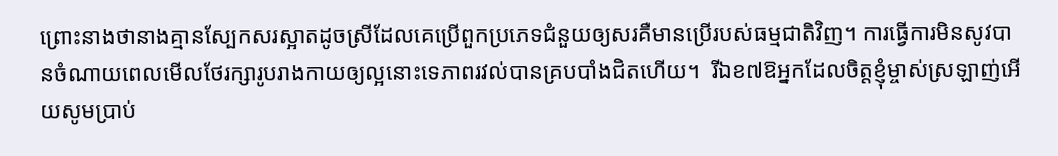ព្រោះនាងថានាងគ្មានស្បែកសរស្អាតដូចស្រីដែលគេប្រើពួកប្រភេទជំនួយឲ្យសរគឺមានប្រើរបស់ធម្មជាតិវិញ។ ការធ្វើការមិនសូវបានចំណាយពេលមើលថែរក្សារូបរាងកាយឲ្យល្អនោះទេភាពរវល់បានគ្របបាំងជិតហើយ។  រីឯខ៧ឱអ្នកដែលចិត្តខ្ញុំម្ចាស់ស្រឡាញ់អើយសូមប្រាប់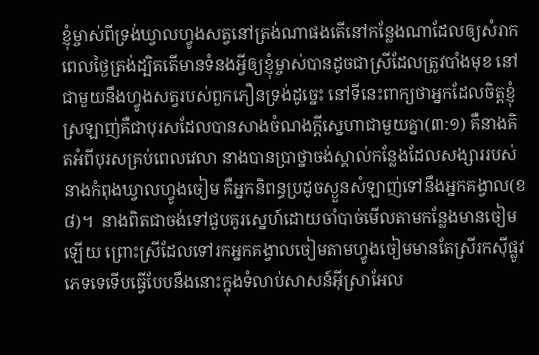ខ្ញុំម្ចាស់ពីទ្រង់ឃ្វាលហ្វូងសត្វនៅត្រង់ណាផងតើនៅកន្លែងណាដែលឲ្យសំរាកពេលថ្ងៃត្រង់ដ្បិតតើមានទំនងអ្វីឲ្យខ្ញុំម្ចាស់បានដូចជាស្រីដែលត្រូវបាំងមុខ នៅជាមួយនឹងហ្វូងសត្វរបស់ពួកភឿនទ្រង់ដូច្នេះ នៅទីនេះពាក្យថាអ្នកដែលចិត្តខ្ញុំស្រឡាញ់គឺជាបុរសដែលបានសាងចំណងក្ដីស្នេហាជាមួយគ្នា(៣:១) គឺនាងគិតអំពីបុរសគ្រប់ពេលវេលា នាងបានប្រាថ្នាចង់ស្គាល់កន្លែងដែលសង្សាររបស់នាងកំពុងឃ្វាលហ្វូងចៀម គឺអ្នកនិពន្ធប្រដូចស្ងួនសំឡាញ់ទៅនឹងអ្នកគង្វាល(ខ៨)។  នាងពិតជាចង់ទៅជួបគូរស្នេហ៍ដោយចាំបាច់មើលតាមកន្លែងមានចៀមឡើយ ព្រោះស្រីដែលទៅរកអ្នកគង្វាលចៀមតាមហ្វូងចៀមមានតែស្រីរកស៊ីផ្លូវភេទទេទើបធ្វើបែបនឹងនោះក្នុងទំលាប់សាសន៍អ៊ីស្រាអែល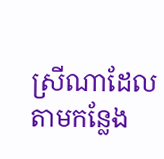ស្រីណាដែលតាមកន្លែង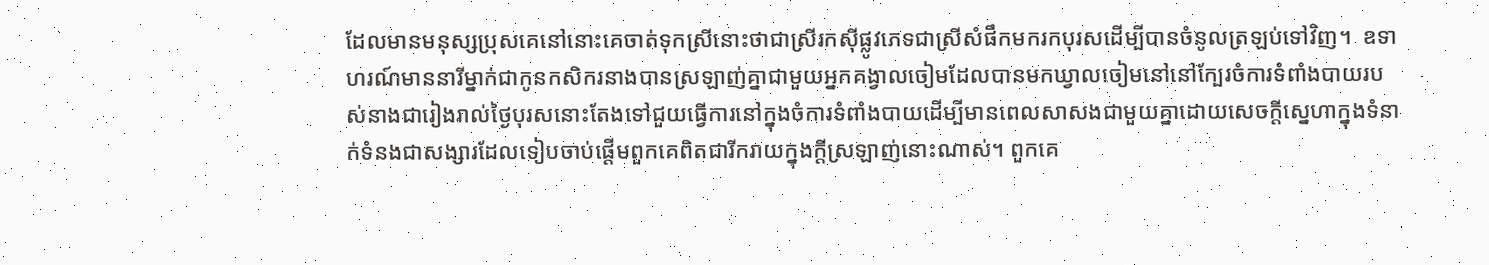ដែលមានមនុស្សប្រុសគេនៅនោះគេចាត់ទុកស្រីនោះថាជាស្រីរកស៊ីផ្លូវភេទជាស្រីសំផឹកមករកបុរសដើម្បីបានចំនូលត្រឡប់ទៅវិញ។  ឧទាហរណ៍មាននារីម្នាក់ជាកូនកសិករនាងបានស្រឡាញ់គ្នាជាមួយអ្នកគង្វាលចៀមដែលបានមកឃ្វាលចៀមនៅនៅក្បែរចំការទំពាំងបាយរបស់នាងជារៀងរាល់ថ្ងៃបុរសនោះតែងទៅជួយធ្វើការនៅក្នុងចំការទំពាំងបាយដើម្បីមានពេលសាសងជាមួយគ្នាដោយសេចក្ដីស្នេហាក្នុងទំនាក់ទំនងជាសង្សារដែលទៀបចាប់ផ្ដើមពួកគេពិតជារីករាយក្នុងក្ដីស្រឡាញ់នោះណាស់។ ពួកគេ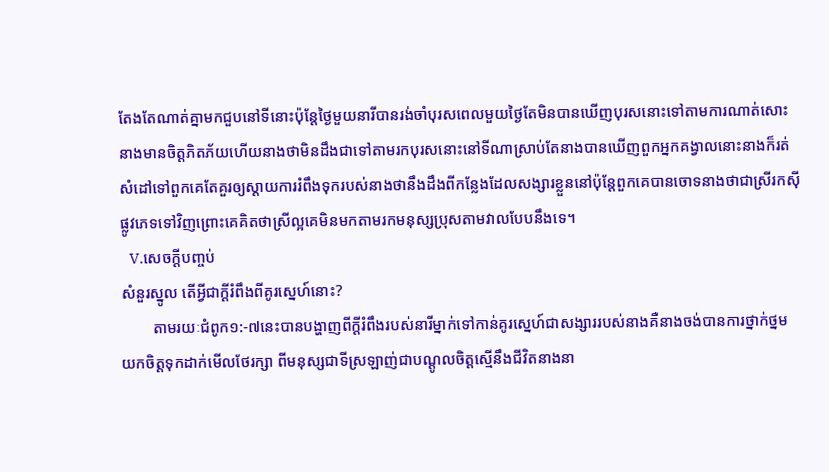តែងតែណាត់គ្នាមកជួបនៅទីនោះប៉ុន្តែថ្ងៃមួយនារីបានរង់ចាំបុរសពេលមួយថ្ងៃតែមិនបានឃើញបុរសនោះទៅតាមការណាត់សោះនាងមានចិត្តភិតភ័យហើយនាងថាមិនដឹងជាទៅតាមរកបុរសនោះនៅទីណាស្រាប់តែនាងបានឃើញពួកអ្នកគង្វាលនោះនាងក៏រត់សំដៅទៅពួកគេតែគួរឲ្យស្ដាយការរំពឹងទុករបស់នាងថានឹងដឹងពីកន្លែងដែលសង្សារខ្លួននៅប៉ុន្តែពួកគេបានចោទនាងថាជាស្រីរកស៊ីផ្លូវភេទទៅវិញព្រោះគេគិតថាស្រីល្អគេមិនមកតាមរកមនុស្សប្រុសតាមវាលបែបនឹងទេ។
   V.សេចក្ដីបញ្ចប់
សំនួរស្នូល តើអ្វីជាក្ដីរំពឹងពីគូរស្នេហ៍នោះ?
        តាមរយៈជំពូក១:-៧នេះបានបង្ហាញពីក្ដីរំពឹងរបស់នារីម្នាក់ទៅកាន់គូរស្នេហ៍ជាសង្សាររបស់នាងគឺនាងចង់បានការថ្នាក់ថ្នមយកចិត្តទុកដាក់មើលថែរក្សា ពីមនុស្សជាទីស្រឡាញ់ជាបណ្ដូលចិត្តស្មើនឹងជីវិតនាងនា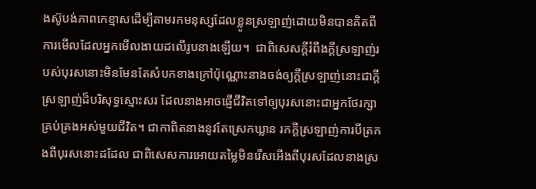ងស៊ូបង់ភាពកេខ្មាសដើម្បីតាមរកមនុស្សដែលខ្លូនស្រឡាញ់ដោយមិនបានគិតពីការមើលដែលអ្នកមើលងាយដលើរូបនាងឡើយ។  ជាពិសេសក្ដីរំពឹងក្ដីស្រឡាញ់របស់បុរសនោះមិនមែនតែសំបកខាងក្រៅប៉ុណ្ណោះនាងចង់ឲ្យក្ដីស្រឡាញ់នោះជាក្ដីស្រឡាញ់ដ៏បរិសុទ្ធស្មោះសរ ដែលនាងអាចផ្ញើជីវិតទៅឲ្យបុរសនោះជាអ្នកថែរក្សាគ្រប់គ្រងអស់មួយជីវិត។ ជាកាពិតនាងនូវតែស្រេកឃ្លាន រកក្ដីស្រឡាញ់ការបីត្រកងពីបុរសនោះដដែល ជាពិសេសការអោយតម្លៃមិនរើសអើងពីបុរសដែលនាងស្រ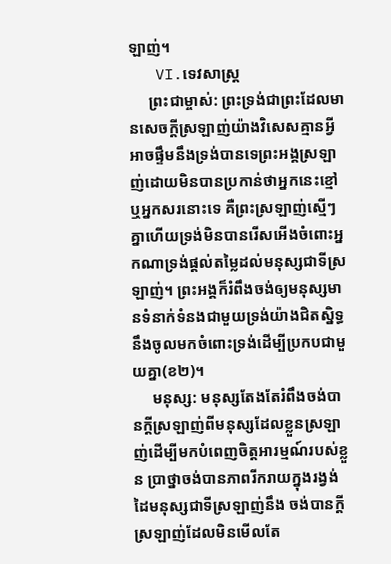ឡាញ់។
   VI.ទេវសាស្រ្ដ
     ព្រះជាម្ចាស់: ព្រះទ្រង់ជាព្រះដែលមានសេចក្ដីស្រឡាញ់យ៉ាងវិសេសគ្មានអ្វីអាចផ្ទឹមនឹងទ្រង់បានទេព្រះអង្គស្រឡាញ់ដោយមិនបានប្រកាន់ថាអ្នកនេះខ្មៅឬអ្នកសរនោះទេ គឺព្រះស្រឡាញ់ស្មើៗគ្នាហើយទ្រង់មិនបានរើសអើងចំពោះអ្នកណាទ្រង់ផ្ដល់តម្លៃដល់មនុស្សជាទីស្រឡាញ់។ ព្រះអង្គក៏រំពឹងចង់ឲ្យមនុស្សមានទំនាក់ទំនងជាមួយទ្រង់យ៉ាងជិតស្និទ្ធនឹងចូលមកចំពោះទ្រង់ដើម្បីប្រកបជាមួយគ្នា(ខ២)។
     មនុស្ស: មនុស្សតែងតែរំពឹងចង់បានក្ដីស្រឡាញ់ពីមនុស្សដែលខ្លួនស្រឡាញ់ដើម្បីមកបំពេញចិត្តអារម្មណ៍របស់ខ្លួន ប្រាថ្នាចង់បានភាពរីករាយក្នុងរង្វង់ដៃមនុស្សជាទីស្រឡាញ់នឹង ចង់បានក្ដីស្រឡាញ់ដែលមិនមើលតែ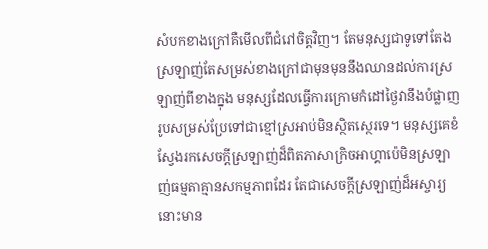សំបកខាងក្រៅគឺមើលពីជំរៅចិត្តវិញ។ តែមនុស្សជាទូទៅតែងស្រឡាញ់តែសម្រស់ខាងក្រៅជាមុនមុននឹងឈានដល់ការស្រឡាញ់ពីខាងក្នុង មនុស្សដែលធ្វើការក្រោមកំដៅថ្ងៃវានឹងបំផ្លាញរូបសម្រស់ប្រែទៅជាខ្មៅស្រអាប់មិនស្ថិតស្ថេរទេ។ មនុស្សគេខំស្វែងរកសេចក្ដីស្រឡាញ់ដ៏ពិតភាសាក្រិចអាហ្គាប៉េមិនស្រឡាញ់ធម្មតាគ្មានសកម្មភាពដែរ តែជាសេចក្ដីស្រឡាញ់ដ៏អស្ចារ្យនោះមាន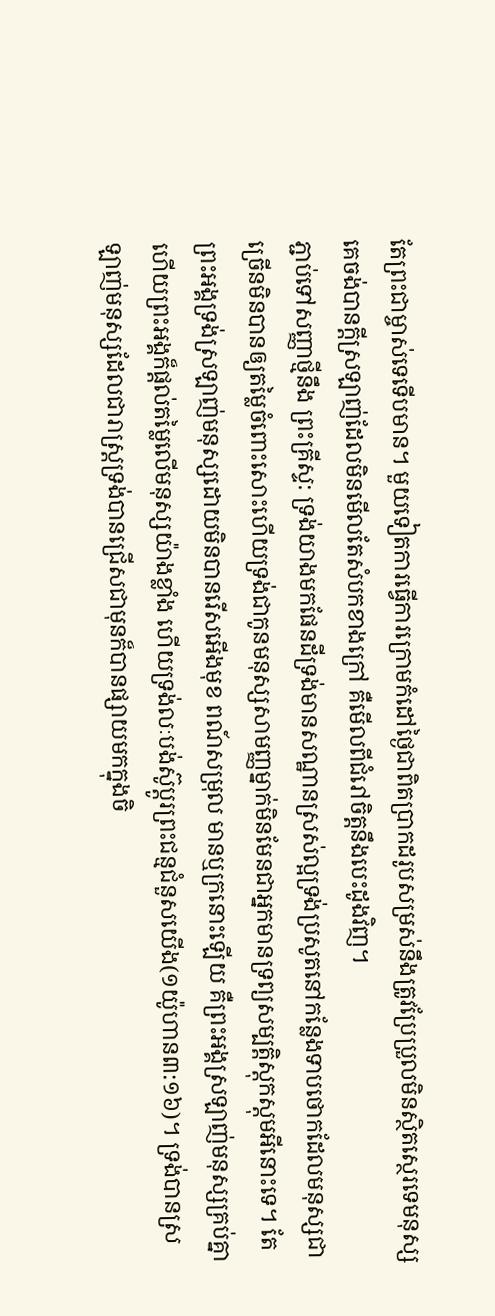តែព្រះជាម្ចាស់ទេទើបមាន។ មួយទៀតការធ្វើការក្រោមកំដៅថ្ងៃជាពិតប្រាកដរូបសម្រស់នឹងត្រូវប្រែប្រួលមិនស្ថិតស្ថេរទេមនុស្សគេចង់បានក្ដីស្រឡាញ់ដែលមិនមើលតែសំបកខាងក្រៅ គឺមើលពីជំរៅចិត្តនឹងបេះដូងវិញ។
ភ្ជាប់ទៅសញ្ញាថ្មីនឹង ព្រះគ្រីស្ទ: ទ្រង់យាងមកផែនដីទ្រង់មានសណ្ឋានស្រស់ល្អទ្រង់ប្រសូតនៅកន្លែងទាបថោកដែលមនុស្សជាច្រើនមិនបានឲ្យតម្លៃចំពោះសោះហើយទ្រង់ជាកូនមនុស្សសាមញ្ញម្នាក់មិនមែនជាអ្នកមានទ្រព្យសម្បត្តិស្ដុកស្ដុមអីនោះទេ។ តែព្រះអង្គទ្រង់ស្រឡាញ់មនុស្សដោយមិនបានរើសអើងមុខ ពណ៍សម្រុល មានឬក្រនោះឡើយ គឺព្រះអង្គស្រឡាញ់មនុស្សគ្រប់គ្នាហើយព្រះអង្គក៏ផ្ដល់តម្លៃលើមនុស្សយ៉ាងខ្លាំង ហើយទ្រង់លៈបង់ស៊ូប្ដូរព្រះជន្មជំនួសយើង(១យ៉ូហាន៣:១៦)។ ទ្រង់បានស្រឡាញ់មនុស្សដែលជារាស្ត្រទ្រង់បានជ្រើសជាមុនក៏បានផ្សាយមកក្នុងចិ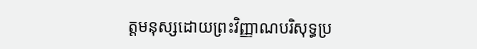ត្តមនុស្សដោយព្រះវិញ្ញាណបរិសុទ្ធប្រ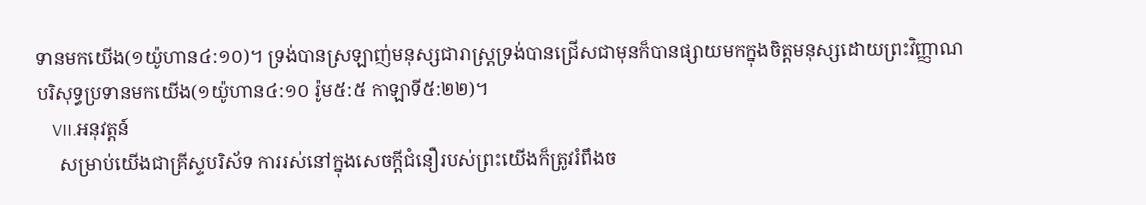ទានមកយើង(១យ៉ូហាន៤:១០)។ ទ្រង់បានស្រឡាញ់មនុស្សជារាស្ត្រទ្រង់បានជ្រើសជាមុនក៏បានផ្សាយមកក្នុងចិត្តមនុស្សដោយព្រះវិញ្ញាណបរិសុទ្ធប្រទានមកយើង(១យ៉ូហាន៤:១០ រ៉ូម៥:៥ កាឡាទី៥:២២)។
    VII.អនុវត្តន៍
     សម្រាប់យើងជាគ្រីស្ទបរិស័ទ ការរស់នៅក្នុងសេចក្ដីជំនឿរបស់ព្រះយើងក៏ត្រូវរំពឹងច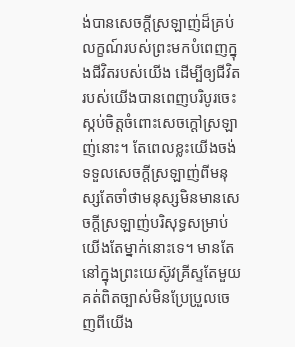ង់បានសេចក្ដីស្រឡាញ់ដ៏គ្រប់លក្ខណ៍របស់ព្រះមកបំពេញក្នុងជីវិតរបស់យើង ដើម្បីឲ្យជីវិតរបស់យើងបានពេញបរិបូរចេះស្កប់ចិត្តចំពោះសេចក្ដៅស្រឡាញ់នោះ។ តែពេលខ្លះយើងចង់ទទួលសេចក្ដីស្រឡាញ់ពីមនុស្សតែចាំថាមនុស្សមិនមានសេចក្ដីស្រឡាញ់បរិសុទ្ធសម្រាប់យើងតែម្នាក់នោះទេ។ មានតែនៅក្នុងព្រះយេស៊ូវគ្រីស្ទតែមួយគត់ពិតច្បាស់មិនប្រែប្រួលចេញពីយើង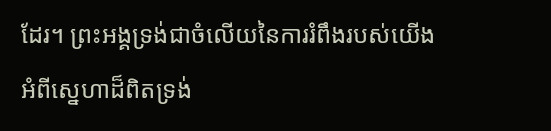ដែរ។ ព្រះអង្គទ្រង់ជាចំលើយនៃការរំពឹងរបស់យើងអំពីស្នេហាដ៏ពិតទ្រង់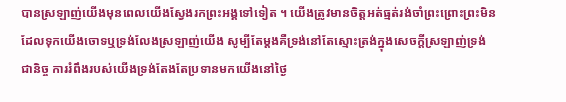បានស្រឡាញ់យើងមុនពេលយើងស្វែងរកព្រះអង្គទៅទៀត ។ យើងត្រូវមានចិត្តអត់ធ្មត់រង់ចាំព្រះព្រោះព្រះមិនដែលទុកយើងចោទឬទ្រង់លែងស្រឡាញ់យើង សូម្បីតែម្ដងគឺទ្រង់នៅតែស្មោះត្រង់ក្នុងសេចក្ដីស្រឡាញ់ទ្រង់ជានិច្ច ការរំពឹងរបស់យើងទ្រង់តែងតែប្រទានមកយើងនៅថ្ងៃ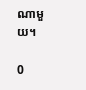ណាមួយ។

0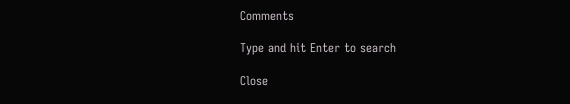Comments

Type and hit Enter to search

Close